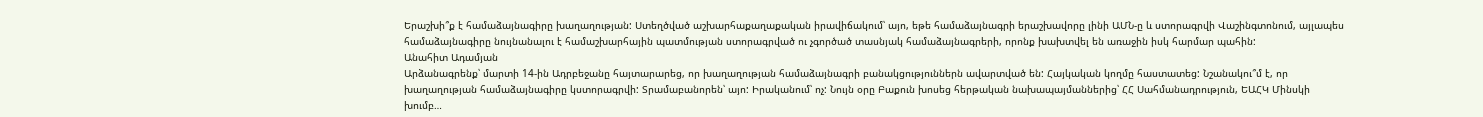Երաշխի՞ք է համաձայնագիրը խաղաղության: Ստեղծված աշխարհաքաղաքական իրավիճակում՝ այո, եթե համաձայնագրի երաշխավորը լինի ԱՄՆ‑ը և ստորագրվի Վաշինգտոնում, այլապես համաձայնագիրը նույնանալու է համաշխարհային պատմության ստորագրված ու չգործած տասնյակ համաձայնագրերի, որոնք խախտվել են առաջին իսկ հարմար պահին:
Անահիտ Ադամյան
Արձանագրենք՝ մարտի 14-ին Ադրբեջանը հայտարարեց, որ խաղաղության համաձայնագրի բանակցություններն ավարտված են: Հայկական կողմը հաստատեց: Նշանակու՞մ է, որ խաղաղության համաձայնագիրը կստորագրվի: Տրամաբանորեն՝ այո: Իրականում՝ ոչ: Նույն օրը Բաքուն խոսեց հերթական նախապայմաններից՝ ՀՀ Սահմանադրություն, ԵԱՀԿ Մինսկի խումբ…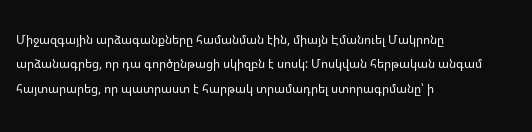Միջազգային արձագանքները համանման էին, միայն Էմանուել Մակրոնը արձանագրեց, որ դա գործընթացի սկիզբն է սոսկ: Մոսկվան հերթական անգամ հայտարարեց, որ պատրաստ է հարթակ տրամադրել ստորագրմանը՝ ի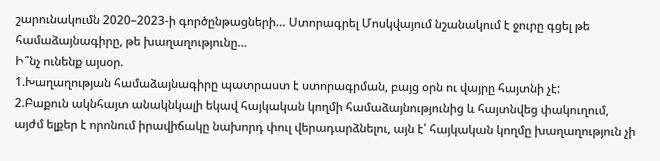շարունակումն 2020–2023‑ի գործընթացների… Ստորագրել Մոսկվայում նշանակում է ջուրը գցել թե համաձայնագիրը, թե խաղաղությունը…
Ի՞նչ ունենք այսօր.
1.Խաղաղության համաձայնագիրը պատրաստ է ստորագրման, բայց օրն ու վայրը հայտնի չէ:
2.Բաքուն ակնհայտ անակնկալի եկավ հայկական կողմի համաձայնությունից և հայտնվեց փակուղում, այժմ ելքեր է որոնում իրավիճակը նախորդ փուլ վերադարձնելու, այն է՝ հայկական կողմը խաղաղություն չի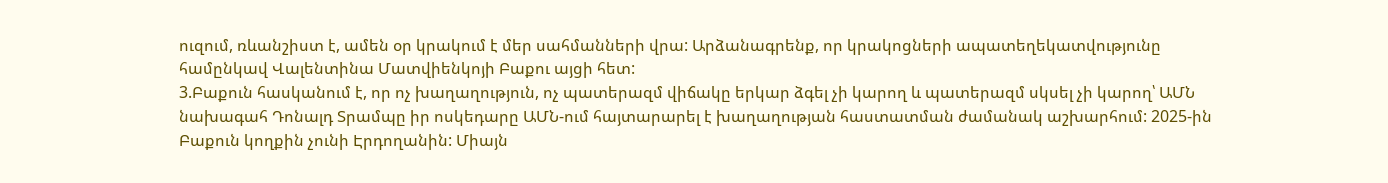ուզում, ռևանշիստ է, ամեն օր կրակում է մեր սահմանների վրա: Արձանագրենք, որ կրակոցների ապատեղեկատվությունը համընկավ Վալենտինա Մատվիենկոյի Բաքու այցի հետ:
3.Բաքուն հասկանում է, որ ոչ խաղաղություն, ոչ պատերազմ վիճակը երկար ձգել չի կարող և պատերազմ սկսել չի կարող՝ ԱՄՆ նախագահ Դոնալդ Տրամպը իր ոսկեդարը ԱՄՆ-ում հայտարարել է խաղաղության հաստատման ժամանակ աշխարհում: 2025-ին Բաքուն կողքին չունի Էրդողանին: Միայն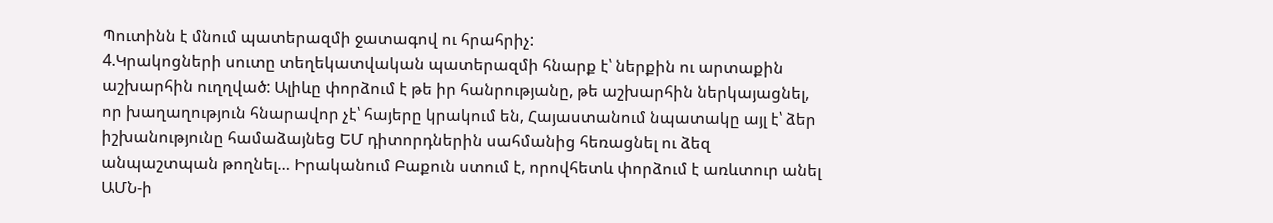Պուտինն է մնում պատերազմի ջատագով ու հրահրիչ:
4.Կրակոցների սուտը տեղեկատվական պատերազմի հնարք է՝ ներքին ու արտաքին աշխարհին ուղղված: Ալիևը փորձում է թե իր հանրությանը, թե աշխարհին ներկայացնել, որ խաղաղություն հնարավոր չէ՝ հայերը կրակում են, Հայաստանում նպատակը այլ է՝ ձեր իշխանությունը համաձայնեց ԵՄ դիտորդներին սահմանից հեռացնել ու ձեզ անպաշտպան թողնել… Իրականում Բաքուն ստում է, որովհետև փորձում է առևտուր անել ԱՄՆ‑ի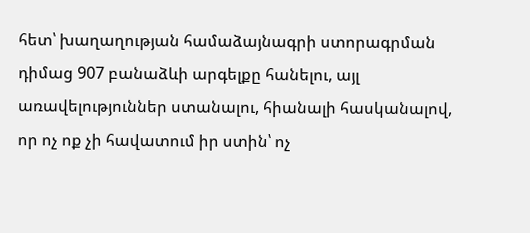հետ՝ խաղաղության համաձայնագրի ստորագրման դիմաց 907 բանաձևի արգելքը հանելու, այլ առավելություններ ստանալու, հիանալի հասկանալով, որ ոչ ոք չի հավատում իր ստին՝ ոչ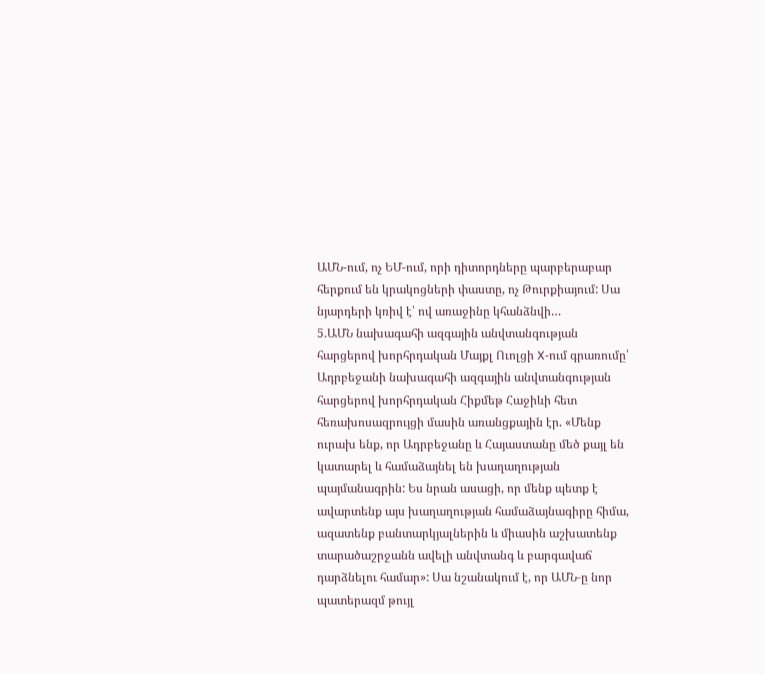ԱՄՆ-ում, ոչ ԵՄ-ում, որի դիտորդները պարբերաբար հերքում են կրակոցների փաստը, ոչ Թուրքիայում: Սա նյարդերի կռիվ է՝ ով առաջինը կհանձնվի…
5.ԱՄՆ նախագահի ազգային անվտանգության հարցերով խորհրդական Մայքլ Ուոլցի X‑ում գրառումը՝ Ադրբեջանի նախագահի ազգային անվտանգության հարցերով խորհրդական Հիքմեթ Հաջիևի հետ հեռախոսազրույցի մասին առանցքային էր. «Մենք ուրախ ենք, որ Ադրբեջանը և Հայաստանը մեծ քայլ են կատարել և համաձայնել են խաղաղության պայմանագրին: Ես նրան ասացի, որ մենք պետք է ավարտենք այս խաղաղության համաձայնագիրը հիմա, ազատենք բանտարկյալներին և միասին աշխատենք տարածաշրջանն ավելի անվտանգ և բարգավաճ դարձնելու համար»: Սա նշանակում է, որ ԱՄՆ‑ը նոր պատերազմ թույլ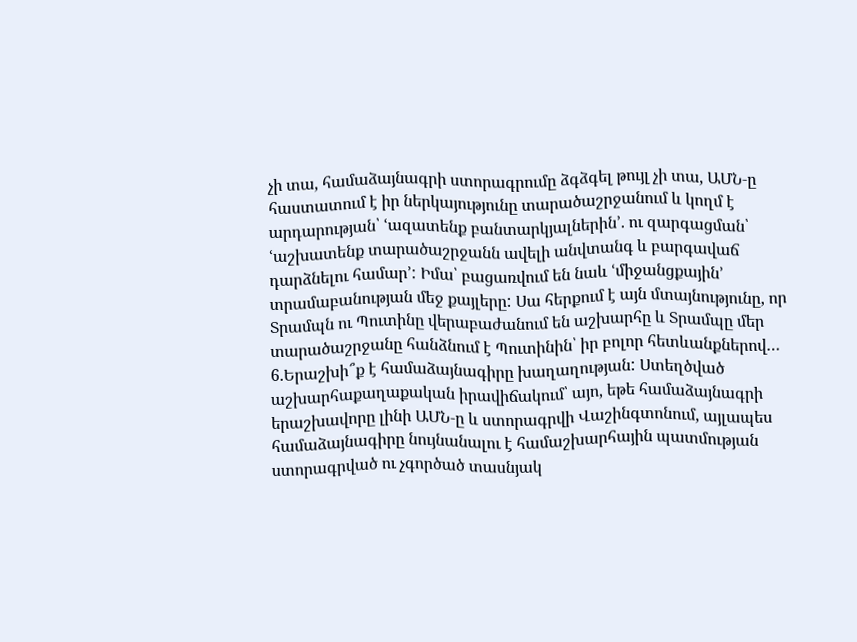չի տա, համաձայնագրի ստորագրումը ձգձգել թույլ չի տա, ԱՄՆ‑ը հաստատում է իր ներկայությունը տարածաշրջանում և կողմ է արդարության՝ ՙազատենք բանտարկյալներին՚. ու զարգացման՝ ՙաշխատենք տարածաշրջանն ավելի անվտանգ և բարգավաճ դարձնելու համար՚: Իմա՝ բացառվում են նաև ՙմիջանցքային՚ տրամաբանության մեջ քայլերը: Սա հերքում է այն մտայնությունը, որ Տրամպն ու Պուտինը վերաբաժանում են աշխարհը և Տրամպը մեր տարածաշրջանը հանձնում է Պուտինին՝ իր բոլոր հետևանքներով…
6.Երաշխի՞ք է համաձայնագիրը խաղաղության: Ստեղծված աշխարհաքաղաքական իրավիճակում՝ այո, եթե համաձայնագրի երաշխավորը լինի ԱՄՆ‑ը և ստորագրվի Վաշինգտոնում, այլապես համաձայնագիրը նույնանալու է համաշխարհային պատմության ստորագրված ու չգործած տասնյակ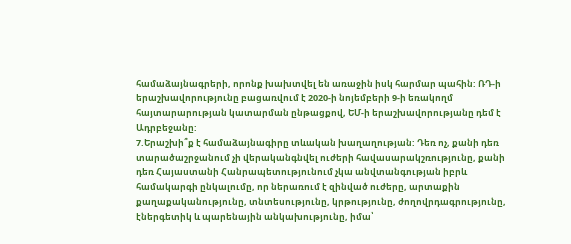համաձայնագրերի, որոնք խախտվել են առաջին իսկ հարմար պահին: ՌԴ‑ի երաշխավորությունը բացառվում է 2020‑ի նոյեմբերի 9‑ի եռակողմ հայտարարության կատարման ընթացքով, ԵՄ‑ի երաշխավորությանը դեմ է Ադրբեջանը:
7.Երաշխի՞ք է համաձայնագիրը տևական խաղաղության: Դեռ ոչ, քանի դեռ տարածաշրջանում չի վերականգնվել ուժերի հավասարակշռությունը, քանի դեռ Հայաստանի Հանրապետությունում չկա անվտանգության իբրև համակարգի ընկալումը, որ ներառում է զինված ուժերը, արտաքին քաղաքականությունը, տնտեսությունը, կրթությունը, ժողովրդագրությունը, էներգետիկ և պարենային անկախությունը, իմա՝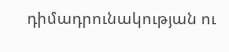դիմադրունակության ու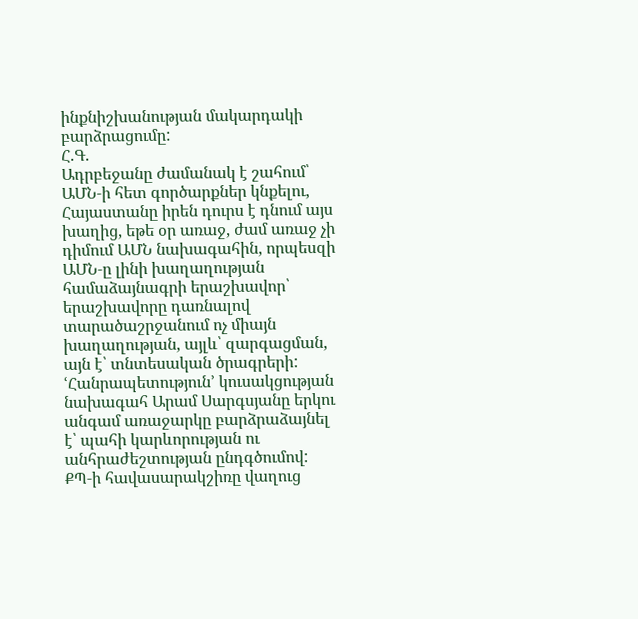ինքնիշխանության մակարդակի բարձրացումը:
Հ.Գ.
Ադրբեջանը ժամանակ է շահում՝ ԱՄՆ‑ի հետ գործարքներ կնքելու, Հայաստանը իրեն դուրս է դնում այս խաղից, եթե օր առաջ, ժամ առաջ չի դիմում ԱՄՆ նախագահին, որպեսզի ԱՄՆ‑ը լինի խաղաղության համաձայնագրի երաշխավոր՝ երաշխավորը դառնալով տարածաշրջանում ոչ միայն խաղաղության, այլև՝ զարգացման, այն է՝ տնտեսական ծրագրերի: ՙՀանրապետություն՚ կուսակցության նախագահ Արամ Սարգսյանը երկու անգամ առաջարկը բարձրաձայնել է՝ պահի կարևորության ու անհրաժեշտության ընդգծումով: ՔՊ‑ի հավասարակշիռը վաղուց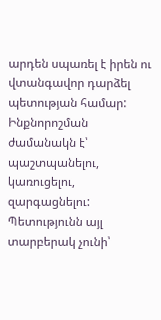արդեն սպառել է իրեն ու վտանգավոր դարձել պետության համար: Ինքնորոշման ժամանակն է՝ պաշտպանելու, կառուցելու, զարգացնելու: Պետությունն այլ տարբերակ չունի՝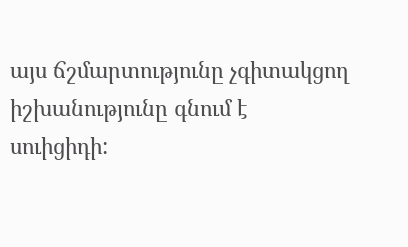այս ճշմարտությունը չգիտակցող իշխանությունը գնում է սուիցիդի: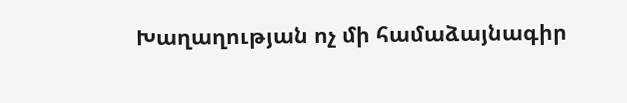Խաղաղության ոչ մի համաձայնագիր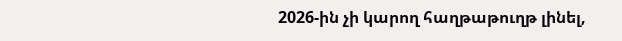2026-ին չի կարող հաղթաթուղթ լինել,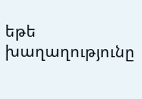եթե խաղաղությունը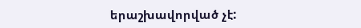երաշխավորված չէ: